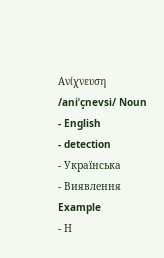Ανίχνευση /aniˈçnevsi/ Noun
- English
- detection
- Українська
- Виявлення
Example
- Η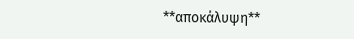**αποκάλυψη**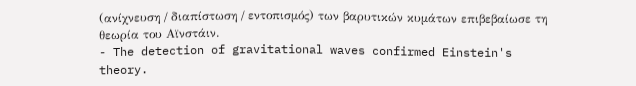(ανίχνευση / διαπίστωση / εντοπισμός) των βαρυτικών κυμάτων επιβεβαίωσε τη θεωρία του Αϊνστάιν.
- The detection of gravitational waves confirmed Einstein's theory.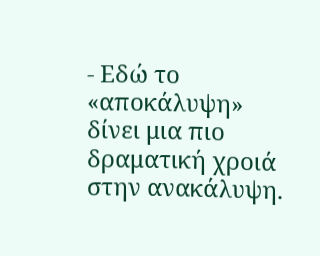- Εδώ το «αποκάλυψη» δίνει μια πιο δραματική χροιά στην ανακάλυψη.